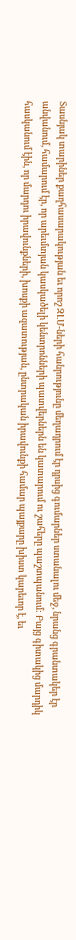Տասնյակ տարիներ քաղհասարակության եւ որոշ ԶԼՄ-ների հանրությունը մեղադրում էր դրսից գումարներ ստանալու մեջ, նրանց գրանտակեր էր անվանում, համարում էր, որ արեւմտյան կասկածելի կենտրոնների պատվերներն են կատարում ու շահերը պաշտպանում: Բայց գիտակից մարդիկ հասկանում էին, որ մարդու իրավունքների, խոսքի ազատության, ընտրական իրավունքի համար պայքարը խիստ կարեւոր է, եւ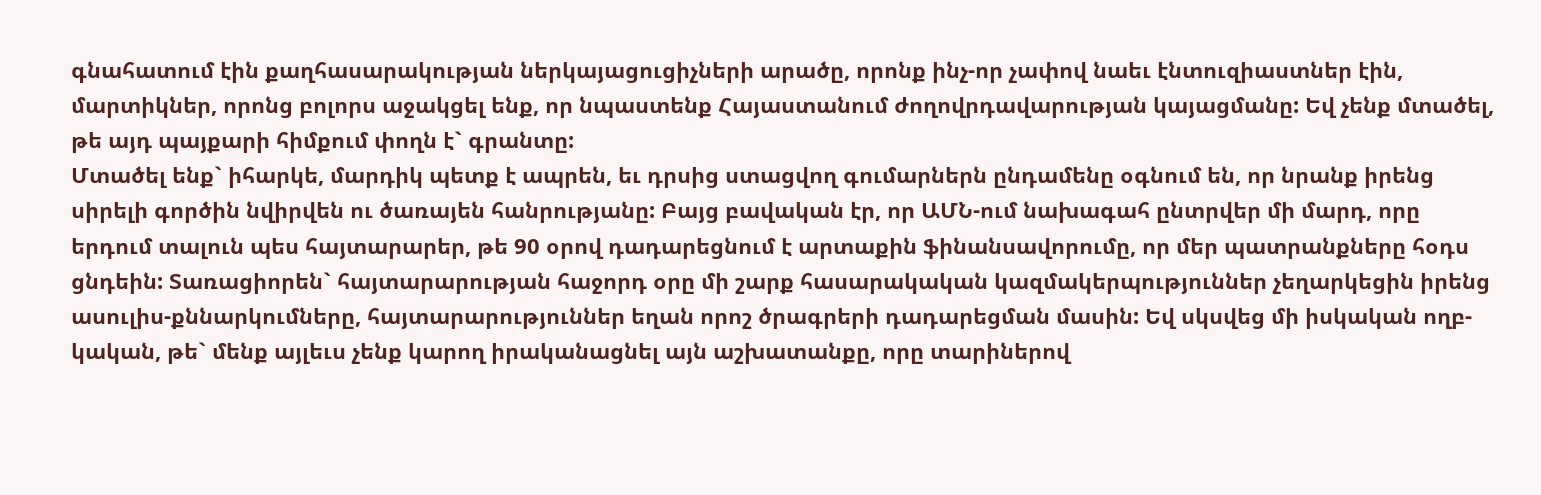գնահատում էին քաղհասարակության ներկայացուցիչների արածը, որոնք ինչ-որ չափով նաեւ էնտուզիաստներ էին, մարտիկներ, որոնց բոլորս աջակցել ենք, որ նպաստենք Հայաստանում ժողովրդավարության կայացմանը: Եվ չենք մտածել, թե այդ պայքարի հիմքում փողն է` գրանտը:
Մտածել ենք` իհարկե, մարդիկ պետք է ապրեն, եւ դրսից ստացվող գումարներն ընդամենը օգնում են, որ նրանք իրենց սիրելի գործին նվիրվեն ու ծառայեն հանրությանը: Բայց բավական էր, որ ԱՄՆ-ում նախագահ ընտրվեր մի մարդ, որը երդում տալուն պես հայտարարեր, թե 90 օրով դադարեցնում է արտաքին ֆինանսավորումը, որ մեր պատրանքները հօդս ցնդեին: Տառացիորեն` հայտարարության հաջորդ օրը մի շարք հասարակական կազմակերպություններ չեղարկեցին իրենց ասուլիս-քննարկումները, հայտարարություններ եղան որոշ ծրագրերի դադարեցման մասին: Եվ սկսվեց մի իսկական ողբ-կական, թե` մենք այլեւս չենք կարող իրականացնել այն աշխատանքը, որը տարիներով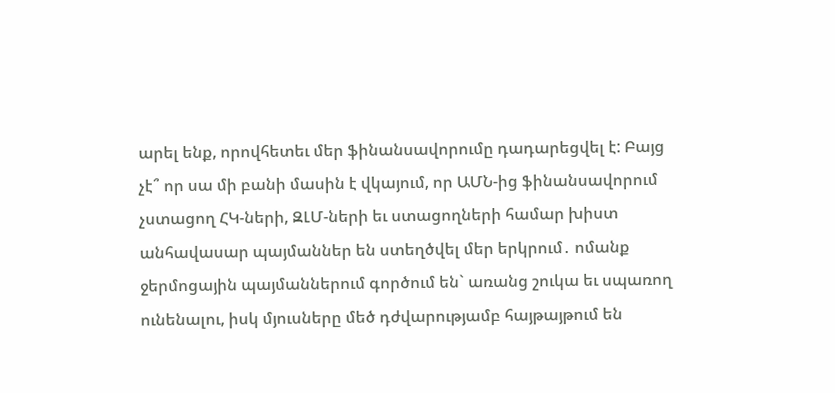արել ենք, որովհետեւ մեր ֆինանսավորումը դադարեցվել է: Բայց չէ՞ որ սա մի բանի մասին է վկայում, որ ԱՄՆ-ից ֆինանսավորում չստացող ՀԿ-ների, ԶԼՄ-ների եւ ստացողների համար խիստ անհավասար պայմաններ են ստեղծվել մեր երկրում․ ոմանք ջերմոցային պայմաններում գործում են` առանց շուկա եւ սպառող ունենալու, իսկ մյուսները մեծ դժվարությամբ հայթայթում են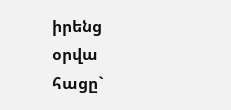իրենց օրվա հացը`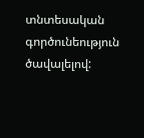տնտեսական գործունեություն ծավալելով: